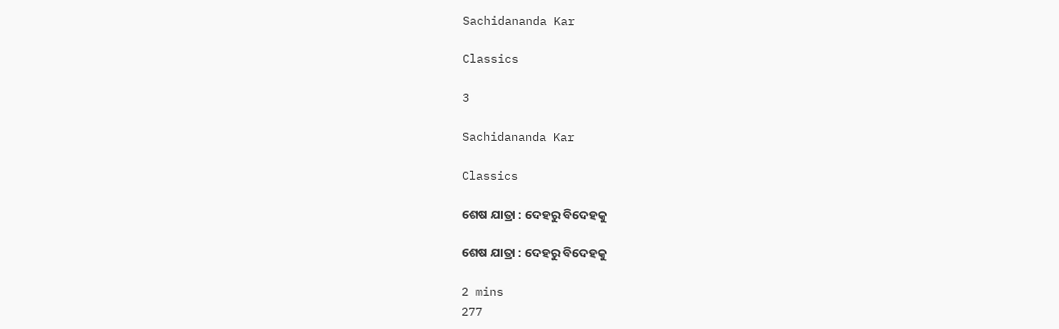Sachidananda Kar

Classics

3

Sachidananda Kar

Classics

ଶେଷ ଯାତ୍ରା : ଦେହରୁ ବିଦେହକୁ

ଶେଷ ଯାତ୍ରା : ଦେହରୁ ବିଦେହକୁ

2 mins
277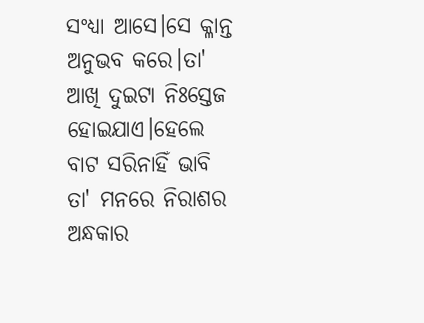ସଂଧ୍ୟା ଆସେ।ସେ କ୍ଳାନ୍ତ ଅନୁଭବ କରେ।ତା' ଆଖି ଦୁଇଟା ନିଃସ୍ତେଜ ହୋଇଯାଏ।ହେଲେ ବାଟ ସରିନାହିଁ ଭାବି ତା' ମନରେ ନିରାଶର ଅନ୍ଧକାର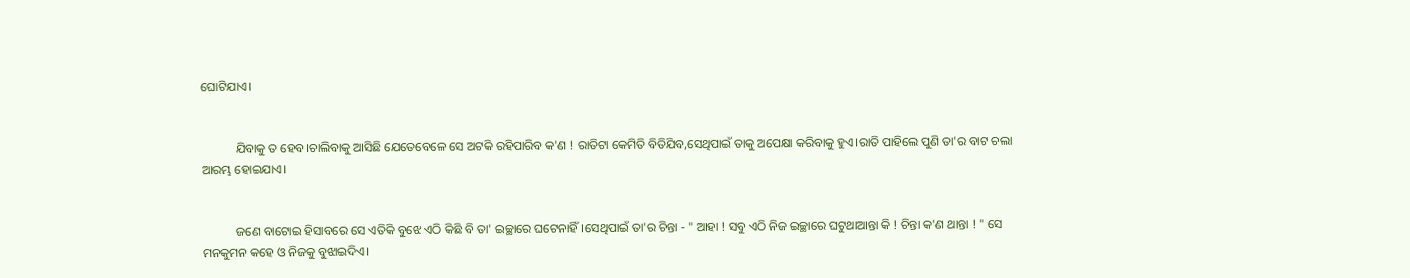ଘୋଟିଯାଏ।


           ଯିବାକୁ ତ ହେବ।ଚାଲିବାକୁ ଆସିଛି ଯେତେବେଳେ ସେ ଅଟକି ରହିପାରିବ କ'ଣ ! ରାତିଟା କେମିତି ବିତିଯିବ,ସେଥିପାଇଁ ତାକୁ ଅପେକ୍ଷା କରିବାକୁ ହୁଏ।ରାତି ପାହିଲେ ପୁଣି ତା'ର ବାଟ ଚଲା ଆରମ୍ଭ ହୋଇଯାଏ।


           ଜଣେ ବାଟୋଇ ହିସାବରେ ସେ ଏତିକି ବୁଝେ ଏଠି କିଛି ବି ତା' ଇଚ୍ଛାରେ ଘଟେନାହିଁ।ସେଥିପାଇଁ ତା'ର ଚିନ୍ତା - " ଆହା ! ସବୁ ଏଠି ନିଜ ଇଚ୍ଛାରେ ଘଟୁଥାଆନ୍ତା କି ! ଚିନ୍ତା କ'ଣ ଥାନ୍ତା ! " ସେ ମନକୁମନ କହେ ଓ ନିଜକୁ ବୁଝାଇଦିଏ।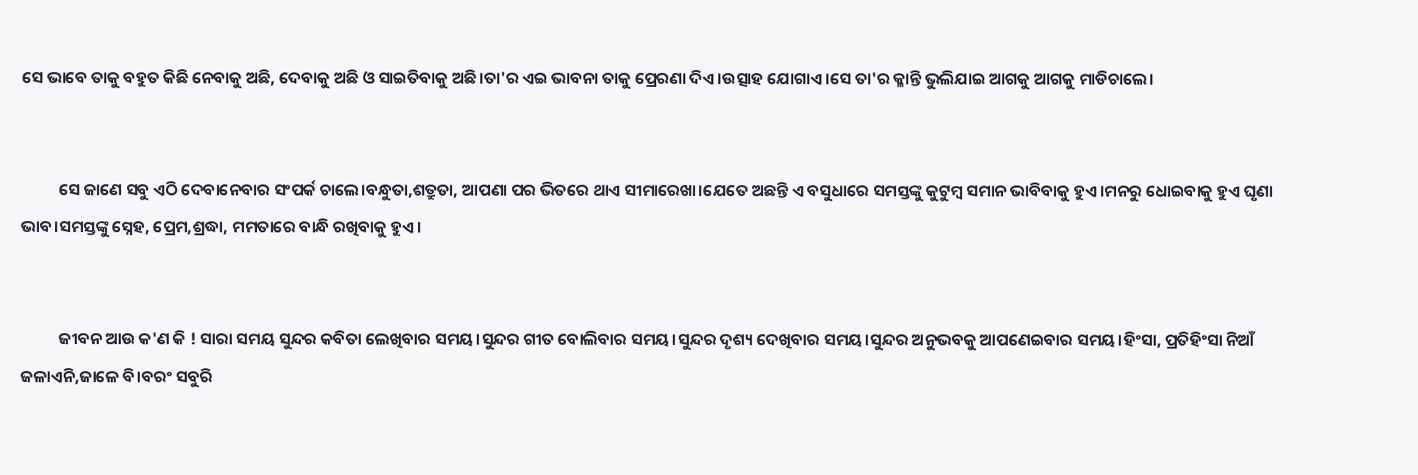ସେ ଭାବେ ତାକୁ ବହୁତ କିଛି ନେବାକୁ ଅଛି, ଦେବାକୁ ଅଛି ଓ ସାଇତିବାକୁ ଅଛି।ତା'ର ଏଇ ଭାବନା ତାକୁ ପ୍ରେରଣା ଦିଏ।ଉତ୍ସାହ ଯୋଗାଏ।ସେ ତା'ର କ୍ଳାନ୍ତି ଭୁଲିଯାଇ ଆଗକୁ ଆଗକୁ ମାଡିଚାଲେ।


          ସେ ଜାଣେ ସବୁ ଏଠି ଦେବାନେବାର ସଂପର୍କ ଚାଲେ।ବନ୍ଧୁତା,ଶତ୍ରୁତା, ଆପଣା ପର ଭିତରେ ଥାଏ ସୀମାରେଖା।ଯେତେ ଅଛନ୍ତି ଏ ବସୁଧାରେ ସମସ୍ତଙ୍କୁ କୁଟୁମ୍ବ ସମାନ ଭାବିବାକୁ ହୁଏ।ମନରୁ ଧୋଇବାକୁ ହୁଏ ଘୃଣା ଭାବ।ସମସ୍ତଙ୍କୁ ସ୍ନେହ, ପ୍ରେମ,ଶ୍ରଦ୍ଧା, ମମତାରେ ବାନ୍ଧି ରଖିବାକୁ ହୁଏ।


          ଜୀବନ ଆଉ କ'ଣ କି ! ସାରା ସମୟ ସୁନ୍ଦର କବିତା ଲେଖିବାର ସମୟ।ସୁନ୍ଦର ଗୀତ ବୋଲିବାର ସମୟ।ସୁନ୍ଦର ଦୃଶ୍ୟ ଦେଖିବାର ସମୟ।ସୁନ୍ଦର ଅନୁଭବକୁ ଆପଣେଇବାର ସମୟ।ହିଂସା, ପ୍ରତିହିଂସା ନିଆଁ ଜଳାଏନି,ଜାଳେ ବି।ବରଂ ସବୁରି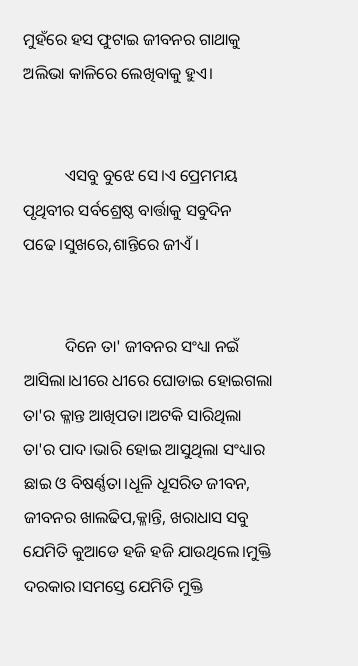ମୁହଁରେ ହସ ଫୁଟାଇ ଜୀବନର ଗାଥାକୁ ଅଲିଭା କାଳିରେ ଲେଖିବାକୁ ହୁଏ।


          ଏସବୁ ବୁଝେ ସେ।ଏ ପ୍ରେମମୟ ପୃଥିବୀର ସର୍ବଶ୍ରେଷ୍ଠ ବାର୍ତ୍ତାକୁ ସବୁଦିନ ପଢେ।ସୁଖରେ,ଶାନ୍ତିରେ ଜୀଏଁ।


          ଦିନେ ତା' ଜୀବନର ସଂଧ୍ୟା ନଇଁ ଆସିଲା।ଧୀରେ ଧୀରେ ଘୋଡାଇ ହୋଇଗଲା ତା'ର କ୍ଳାନ୍ତ ଆଖିପତା।ଅଟକି ସାରିଥିଲା ତା'ର ପାଦ।ଭାରି ହୋଇ ଆସୁଥିଲା ସଂଧ୍ୟାର ଛାଇ ଓ ବିଷର୍ଣ୍ଣତା।ଧୂଳି ଧୂସରିତ ଜୀବନ, ଜୀବନର ଖାଲଢିପ,କ୍ଳାନ୍ତି, ଖରାଧାସ ସବୁ ଯେମିତି କୁଆଡେ ହଜି ହଜି ଯାଉଥିଲେ।ମୁକ୍ତି ଦରକାର।ସମସ୍ତେ ଯେମିତି ମୁକ୍ତି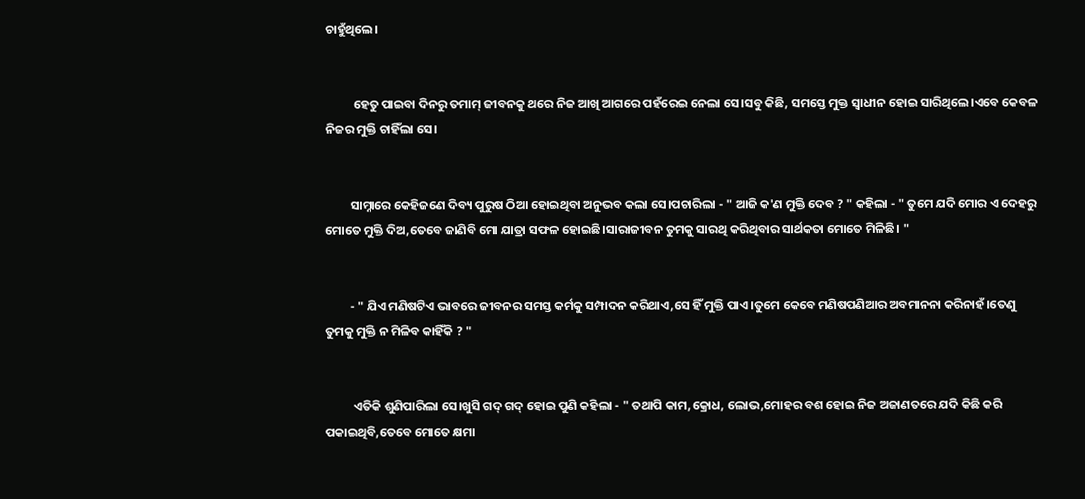ଚାହୁଁଥିଲେ।


          ହେତୁ ପାଇବା ଦିନରୁ ତମାମ୍ ଜୀବନକୁ ଥରେ ନିଜ ଆଖି ଆଗରେ ପହଁରେଇ ନେଲା ସେ।ସବୁ କିଛି, ସମସ୍ତେ ମୁକ୍ତ ସ୍ବାଧୀନ ହୋଇ ସାରିଥିଲେ।ଏବେ କେବଳ ନିଜର ମୁକ୍ତି ଚାହିଁଲା ସେ।


         ସାମ୍ନାରେ କେହିଜଣେ ଦିବ୍ୟ ପୁରୁଷ ଠିଆ ହୋଇଥିବା ଅନୁଭବ କଲା ସେ।ପଚାରିଲା - " ଆଜି କ'ଣ ମୁକ୍ତି ଦେବ ? " କହିଲା - " ତୁମେ ଯଦି ମୋର ଏ ଦେହରୁ ମୋତେ ମୁକ୍ତି ଦିଅ,ତେବେ ଜାଣିବି ମୋ ଯାତ୍ରା ସଫଳ ହୋଇଛି।ସାରାଜୀବନ ତୁମକୁ ସାରଥି କରିଥିବାର ସାର୍ଥକତା ମୋତେ ମିଳିଛି। "


         - " ଯିଏ ମଣିଷଟିଏ ଭାବରେ ଜୀବନର ସମସ୍ତ କର୍ମକୁ ସମ୍ପାଦନ କରିଥାଏ,ସେ ହିଁ ମୁକ୍ତି ପାଏ।ତୁମେ କେବେ ମଣିଷପଣିଆର ଅବମାନନା କରିନାହଁ।ତେଣୁ ତୁମକୁ ମୁକ୍ତି ନ ମିଳିବ କାହିଁକି ? "


          ଏତିକି ଶୁଣିପାରିଲା ସେ।ଖୁସି ଗଦ୍ ଗଦ୍ ହୋଇ ପୁଣି କହିଲା - " ତଥାପି କାମ,କ୍ରୋଧ, ଲୋଭ,ମୋହର ବଶ ହୋଇ ନିଜ ଅଜାଣତରେ ଯଦି କିଛି କରି ପକାଇଥିବି,ତେବେ ମୋତେ କ୍ଷମା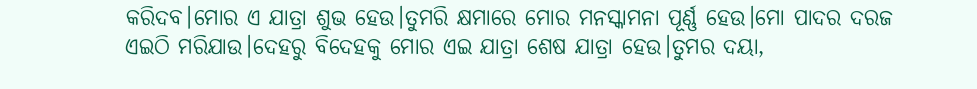କରିଦବ।ମୋର ଏ ଯାତ୍ରା ଶୁଭ ହେଉ।ତୁମରି କ୍ଷମାରେ ମୋର ମନସ୍କାମନା ପୂର୍ଣ୍ଣ ହେଉ।ମୋ ପାଦର ଦରଜ ଏଇଠି ମରିଯାଉ।ଦେହରୁ ବିଦେହକୁ ମୋର ଏଇ ଯାତ୍ରା ଶେଷ ଯାତ୍ରା ହେଉ।ତୁମର ଦୟା,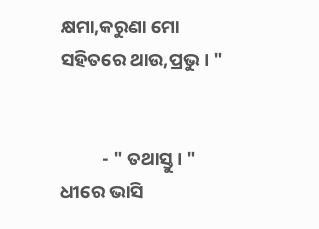କ୍ଷମା,କରୁଣା ମୋ ସହିତରେ ଥାଉ,ପ୍ରଭୁ। "


          - " ତଥାସ୍ତୁ। " ଧୀରେ ଭାସି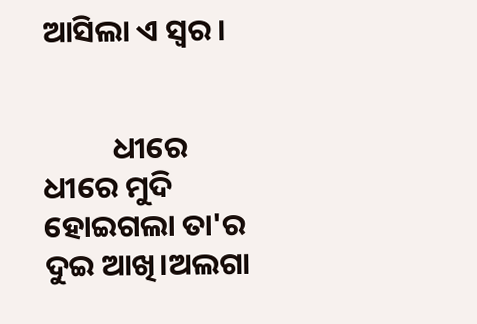ଆସିଲା ଏ ସ୍ବର।


          ଧୀରେ ଧୀରେ ମୁଦି ହୋଇଗଲା ତା'ର ଦୁଇ ଆଖି।ଅଲଗା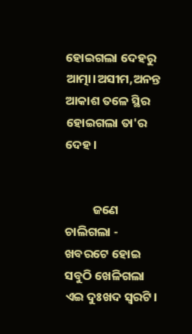ହୋଇଗଲା ଦେହରୁ ଆତ୍ମା।ଅସୀମ,ଅନନ୍ତ ଆକାଶ ତଳେ ସ୍ଥିର ହୋଇଗଲା ତା'ର ଦେହ।


          ଜଣେ ଚାଲିଗଲା - ଖବରଟେ ହୋଇ ସବୁଠି ଖେଳିଗଲା ଏଇ ଦୁଃଖଦ ସ୍ବରଟି।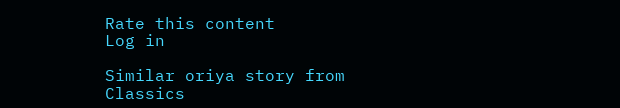Rate this content
Log in

Similar oriya story from Classics